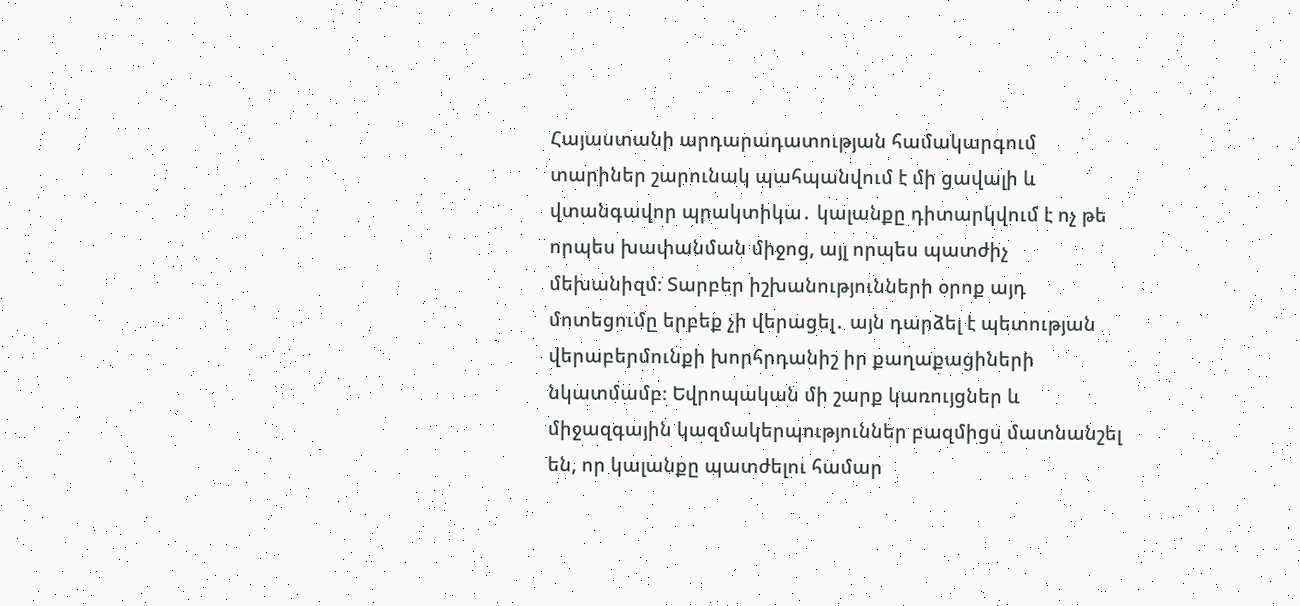Հայաստանի արդարադատության համակարգում տարիներ շարունակ պահպանվում է մի ցավալի և վտանգավոր պրակտիկա․ կալանքը դիտարկվում է ոչ թե որպես խափանման միջոց, այլ որպես պատժիչ մեխանիզմ։ Տարբեր իշխանությունների օրոք այդ մոտեցումը երբեք չի վերացել․ այն դարձել է պետության վերաբերմունքի խորհրդանիշ իր քաղաքացիների նկատմամբ։ Եվրոպական մի շարք կառույցներ և միջազգային կազմակերպություններ բազմիցս մատնանշել են, որ կալանքը պատժելու համար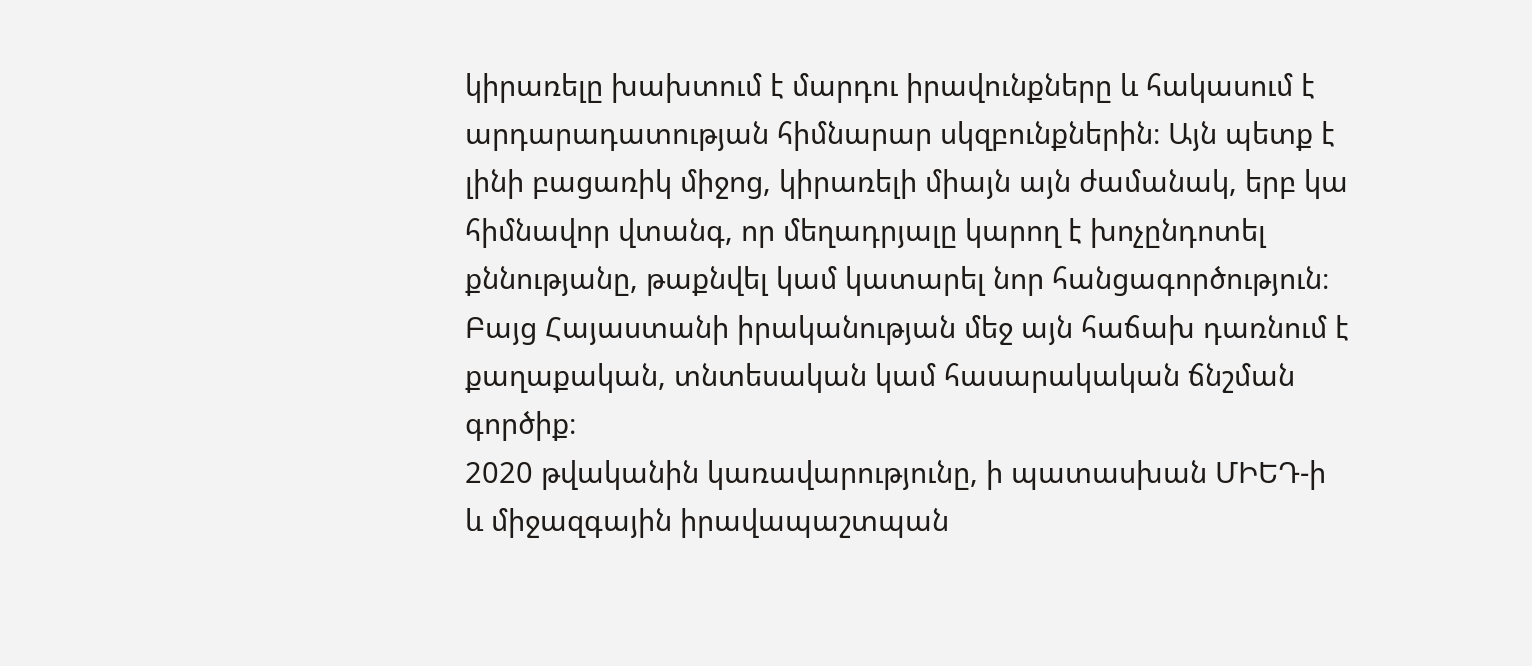կիրառելը խախտում է մարդու իրավունքները և հակասում է արդարադատության հիմնարար սկզբունքներին։ Այն պետք է լինի բացառիկ միջոց, կիրառելի միայն այն ժամանակ, երբ կա հիմնավոր վտանգ, որ մեղադրյալը կարող է խոչընդոտել քննությանը, թաքնվել կամ կատարել նոր հանցագործություն։ Բայց Հայաստանի իրականության մեջ այն հաճախ դառնում է քաղաքական, տնտեսական կամ հասարակական ճնշման գործիք։
2020 թվականին կառավարությունը, ի պատասխան ՄԻԵԴ-ի և միջազգային իրավապաշտպան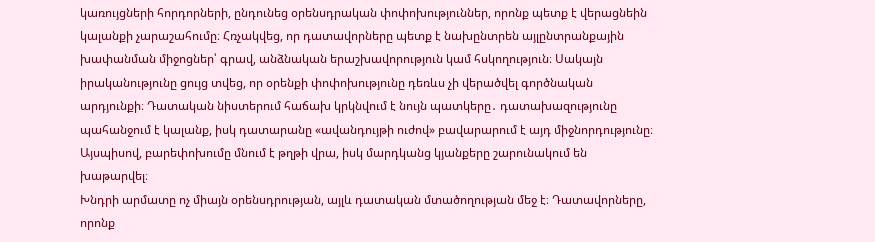կառույցների հորդորների, ընդունեց օրենսդրական փոփոխություններ, որոնք պետք է վերացնեին կալանքի չարաշահումը։ Հռչակվեց, որ դատավորները պետք է նախընտրեն այլընտրանքային խափանման միջոցներ՝ գրավ, անձնական երաշխավորություն կամ հսկողություն։ Սակայն իրականությունը ցույց տվեց, որ օրենքի փոփոխությունը դեռևս չի վերածվել գործնական արդյունքի։ Դատական նիստերում հաճախ կրկնվում է նույն պատկերը․ դատախազությունը պահանջում է կալանք, իսկ դատարանը «ավանդույթի ուժով» բավարարում է այդ միջնորդությունը։ Այսպիսով, բարեփոխումը մնում է թղթի վրա, իսկ մարդկանց կյանքերը շարունակում են խաթարվել։
Խնդրի արմատը ոչ միայն օրենսդրության, այլև դատական մտածողության մեջ է։ Դատավորները, որոնք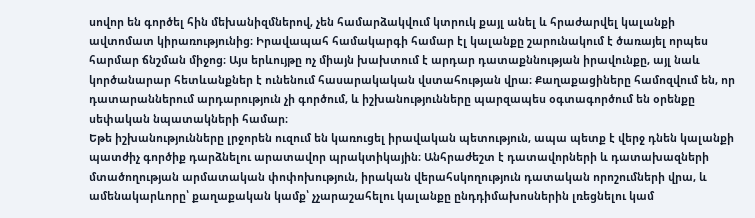սովոր են գործել հին մեխանիզմներով, չեն համարձակվում կտրուկ քայլ անել և հրաժարվել կալանքի ավտոմատ կիրառությունից։ Իրավապահ համակարգի համար էլ կալանքը շարունակում է ծառայել որպես հարմար ճնշման միջոց։ Այս երևույթը ոչ միայն խախտում է արդար դատաքննության իրավունքը, այլ նաև կործանարար հետևանքներ է ունենում հասարակական վստահության վրա։ Քաղաքացիները համոզվում են, որ դատարաններում արդարություն չի գործում, և իշխանությունները պարզապես օգտագործում են օրենքը սեփական նպատակների համար։
Եթե իշխանությունները լրջորեն ուզում են կառուցել իրավական պետություն, ապա պետք է վերջ դնեն կալանքի պատժիչ գործիք դարձնելու արատավոր պրակտիկային։ Անհրաժեշտ է դատավորների և դատախազների մտածողության արմատական փոփոխություն, իրական վերահսկողություն դատական որոշումների վրա, և ամենակարևորը՝ քաղաքական կամք՝ չչարաշահելու կալանքը ընդդիմախոսներին լռեցնելու կամ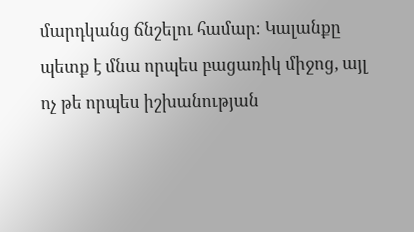մարդկանց ճնշելու համար։ Կալանքը պետք է մնա որպես բացառիկ միջոց, այլ ոչ թե որպես իշխանության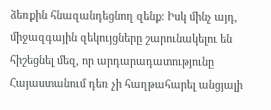ձեռքին հնազանդեցնող զենք։ Իսկ մինչ այդ, միջազգային զեկույցները շարունակելու են հիշեցնել մեզ, որ արդարադատությունը Հայաստանում դեռ չի հաղթահարել անցյալի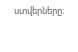ստվերները։